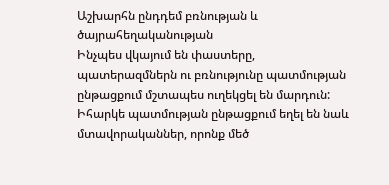Աշխարհն ընդդեմ բռնության և ծայրահեղականության
Ինչպես վկայում են փաստերը, պատերազմներն ու բռնությունը պատմության ընթացքում մշտապես ուղեկցել են մարդուն: Իհարկե պատմության ընթացքում եղել են նաև մտավորականներ, որոնք մեծ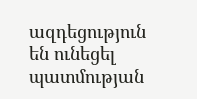ազդեցություն են ունեցել պատմության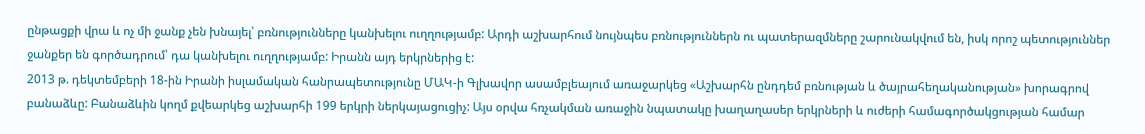ընթացքի վրա և ոչ մի ջանք չեն խնայել՝ բռնությունները կանխելու ուղղությամբ: Արդի աշխարհում նույնպես բռնություններն ու պատերազմները շարունակվում են, իսկ որոշ պետություններ ջանքեր են գործադրում՝ դա կանխելու ուղղությամբ: Իրանն այդ երկրներից է:
2013 թ. դեկտեմբերի 18-ին Իրանի իսլամական հանրապետությունը ՄԱԿ-ի Գլխավոր ասամբլեայում առաջարկեց «Աշխարհն ընդդեմ բռնության և ծայրահեղականության» խորագրով բանաձևը: Բանաձևին կողմ քվեարկեց աշխարհի 199 երկրի ներկայացուցիչ: Այս օրվա հռչակման առաջին նպատակը խաղաղասեր երկրների և ուժերի համագործակցության համար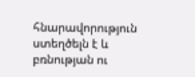հնարավորություն ստեղծելն է և բռնության ու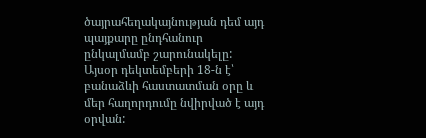ծայրահեղակայնության դեմ այդ պայքարը ընդհանուր ընկալմամբ շարունակելը: Այսօր դեկտեմբերի 18-ն է՝ բանաձևի հաստատման օրը և մեր հաղորդումը նվիրված է այդ օրվան: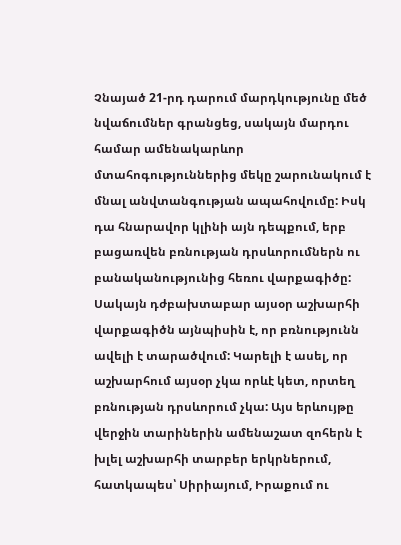Չնայած 21-րդ դարում մարդկությունը մեծ նվաճումներ գրանցեց, սակայն մարդու համար ամենակարևոր մտահոգություններից մեկը շարունակում է մնալ անվտանգության ապահովումը: Իսկ դա հնարավոր կլինի այն դեպքում, երբ բացառվեն բռնության դրսևորումներն ու բանականությունից հեռու վարքագիծը: Սակայն դժբախտաբար այսօր աշխարհի վարքագիծն այնպիսին է, որ բռնությունն ավելի է տարածվում: Կարելի է ասել, որ աշխարհում այսօր չկա որևէ կետ, որտեղ բռնության դրսևորում չկա: Այս երևույթը վերջին տարիներին ամենաշատ զոհերն է խլել աշխարհի տարբեր երկրներում, հատկապես՝ Սիրիայում, Իրաքում ու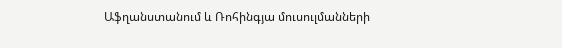Աֆղանստանում և Ռոհինգյա մուսուլմանների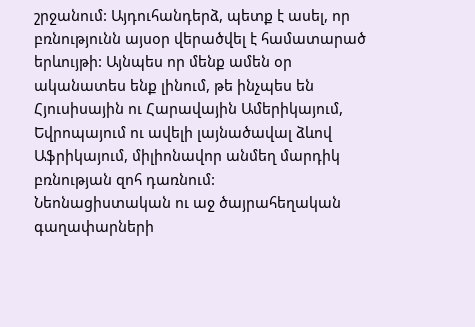շրջանում: Այդուհանդերձ, պետք է ասել, որ բռնությունն այսօր վերածվել է համատարած երևույթի: Այնպես որ մենք ամեն օր ականատես ենք լինում, թե ինչպես են Հյուսիսային ու Հարավային Ամերիկայում, Եվրոպայում ու ավելի լայնածավալ ձևով Աֆրիկայում, միլիոնավոր անմեղ մարդիկ բռնության զոհ դառնում:
Նեոնացիստական ու աջ ծայրահեղական գաղափարների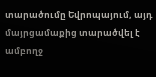տարածումը Եվրոպայում, այդ մայրցամաքից տարածվել է ամբողջ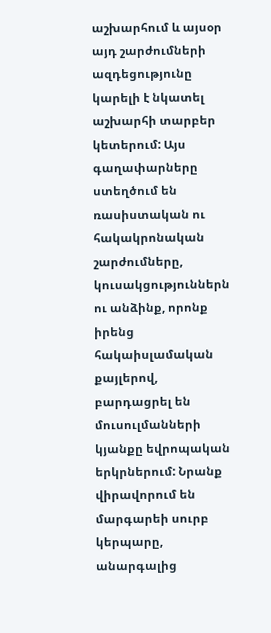աշխարհում և այսօր այդ շարժումների ազդեցությունը կարելի է նկատել աշխարհի տարբեր կետերում: Այս գաղափարները ստեղծում են ռասիստական ու հակակրոնական շարժումները, կուսակցություններն ու անձինք, որոնք իրենց հակաիսլամական քայլերով, բարդացրել են մուսուլմանների կյանքը եվրոպական երկրներում: Նրանք վիրավորում են մարգարեի սուրբ կերպարը, անարգալից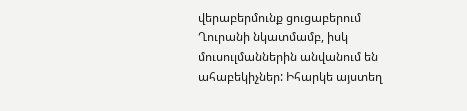վերաբերմունք ցուցաբերում Ղուրանի նկատմամբ, իսկ մուսուլմաններին անվանում են ահաբեկիչներ: Իհարկե այստեղ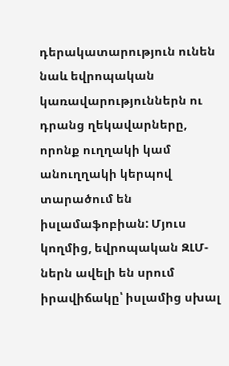դերակատարություն ունեն նաև եվրոպական կառավարություններն ու դրանց ղեկավարները, որոնք ուղղակի կամ անուղղակի կերպով տարածում են իսլամաֆոբիան: Մյուս կողմից, եվրոպական ԶԼՄ-ներն ավելի են սրում իրավիճակը՝ իսլամից սխալ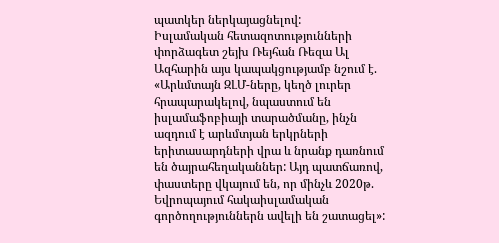պատկեր ներկայացնելով:
Իսլամական հետազոտությունների փորձագետ շեյխ Ռեյհան Ռեզա Ալ Ազհարին այս կապակցությամբ նշում է. «Արևմտայն ԶԼՄ-ները, կեղծ լուրեր հրապարակելով, նպաստում են իսլամաֆոբիայի տարածմանը, ինչն ազդում է արևմտյան երկրների երիտասարդների վրա և նրանք դառնում են ծայրահեղականներ: Այդ պատճառով, փաստերը վկայում են, որ մինչև 2020թ. Եվրոպայում հակաիսլամական գործողություններն ավելի են շատացել»: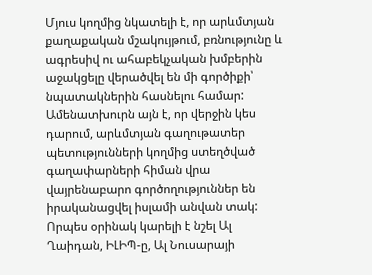Մյուս կողմից նկատելի է, որ արևմտյան քաղաքական մշակույթում, բռնությունը և ագրեսիվ ու ահաբեկչական խմբերին աջակցելը վերածվել են մի գործիքի՝ նպատակներին հասնելու համար: Ամենատխուրն այն է, որ վերջին կես դարում, արևմտյան գաղութատեր պետությունների կողմից ստեղծված գաղափարների հիման վրա վայրենաբարո գործողություններ են իրականացվել իսլամի անվան տակ: Որպես օրինակ կարելի է նշել Ալ Ղաիդան, ԻԼԻՊ-ը, Ալ Նուսարայի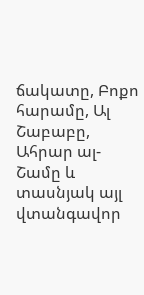ճակատը, Բոքո հարամը, Ալ Շաբաբը, Ահրար ալ- Շամը և տասնյակ այլ վտանգավոր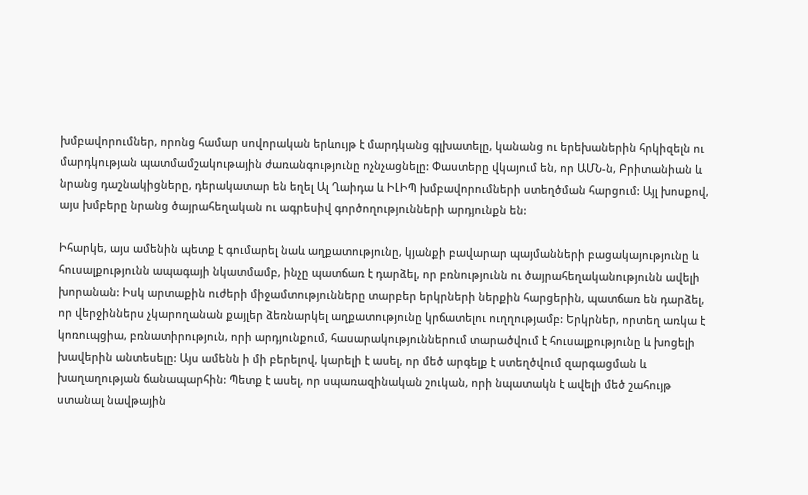խմբավորումներ, որոնց համար սովորական երևույթ է մարդկանց գլխատելը, կանանց ու երեխաներին հրկիզելն ու մարդկության պատմամշակութային ժառանգությունը ոչնչացնելը: Փաստերը վկայում են, որ ԱՄՆ-ն, Բրիտանիան և նրանց դաշնակիցները, դերակատար են եղել Ալ Ղաիդա և ԻԼԻՊ խմբավորումների ստեղծման հարցում: Այլ խոսքով, այս խմբերը նրանց ծայրահեղական ու ագրեսիվ գործողությունների արդյունքն են:

Իհարկե, այս ամենին պետք է գումարել նաև աղքատությունը, կյանքի բավարար պայմանների բացակայությունը և հուսալքությունն ապագայի նկատմամբ, ինչը պատճառ է դարձել, որ բռնությունն ու ծայրահեղականությունն ավելի խորանան: Իսկ արտաքին ուժերի միջամտությունները տարբեր երկրների ներքին հարցերին, պատճառ են դարձել, որ վերջիններս չկարողանան քայլեր ձեռնարկել աղքատությունը կրճատելու ուղղությամբ: Երկրներ, որտեղ առկա է կոռուպցիա, բռնատիրություն, որի արդյունքում, հասարակություններում տարածվում է հուսալքությունը և խոցելի խավերին անտեսելը: Այս ամենն ի մի բերելով, կարելի է ասել, որ մեծ արգելք է ստեղծվում զարգացման և խաղաղության ճանապարհին: Պետք է ասել, որ սպառազինական շուկան, որի նպատակն է ավելի մեծ շահույթ ստանալ նավթային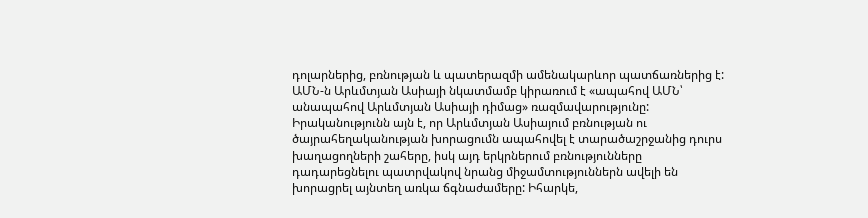դոլարներից, բռնության և պատերազմի ամենակարևոր պատճառներից է: ԱՄՆ-ն Արևմտյան Ասիայի նկատմամբ կիրառում է «ապահով ԱՄՆ՝ անապահով Արևմտյան Ասիայի դիմաց» ռազմավարությունը: Իրականությունն այն է, որ Արևմտյան Ասիայում բռնության ու ծայրահեղականության խորացումն ապահովել է տարածաշրջանից դուրս խաղացողների շահերը, իսկ այդ երկրներում բռնությունները դադարեցնելու պատրվակով նրանց միջամտություններն ավելի են խորացրել այնտեղ առկա ճգնաժամերը: Իհարկե,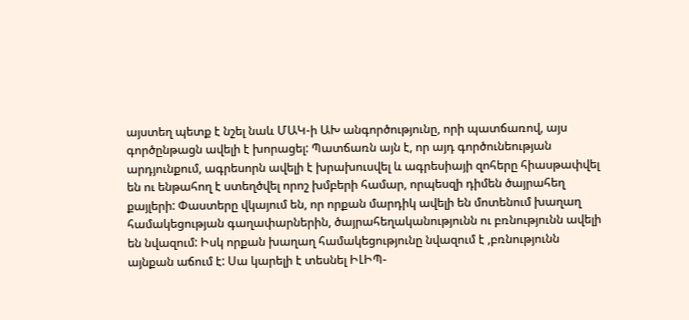այստեղ պետք է նշել նաև ՄԱԿ-ի ԱԽ անգործությունը, որի պատճառով, այս գործընթացն ավելի է խորացել: Պատճառն այն է, որ այդ գործունեության արդյունքում, ագրեսորն ավելի է խրախուսվել և ագրեսիայի զոհերը հիասթափվել են ու ենթահող է ստեղծվել որոշ խմբերի համար, որպեսզի դիմեն ծայրահեղ քայլերի: Փաստերը վկայում են, որ որքան մարդիկ ավելի են մոտենում խաղաղ համակեցության գաղափարներին, ծայրահեղականությունն ու բռնությունն ավելի են նվազում: Իսկ որքան խաղաղ համակեցությունը նվազում է ,բռնությունն այնքան աճում է: Սա կարելի է տեսնել ԻԼԻՊ-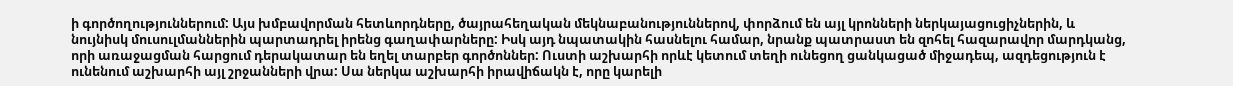ի գործողություններում: Այս խմբավորման հետևորդները, ծայրահեղական մեկնաբանություններով, փորձում են այլ կրոնների ներկայացուցիչներին, և նույնիսկ մուսուլմաններին պարտադրել իրենց գաղափարները: Իսկ այդ նպատակին հասնելու համար, նրանք պատրաստ են զոհել հազարավոր մարդկանց, որի առաջացման հարցում դերակատար են եղել տարբեր գործոններ: Ուստի աշխարհի որևէ կետում տեղի ունեցող ցանկացած միջադեպ, ազդեցություն է ունենում աշխարհի այլ շրջանների վրա: Սա ներկա աշխարհի իրավիճակն է, որը կարելի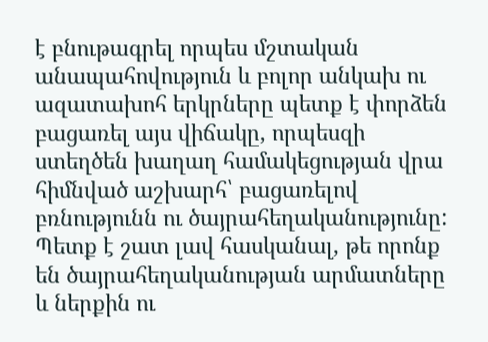է բնութագրել որպես մշտական անապահովություն և բոլոր անկախ ու ազատախոհ երկրները պետք է փորձեն բացառել այս վիճակը, որպեսզի ստեղծեն խաղաղ համակեցության վրա հիմնված աշխարհ՝ բացառելով բռնությունն ու ծայրահեղականությունը: Պետք է շատ լավ հասկանալ, թե որոնք են ծայրահեղականության արմատները և ներքին ու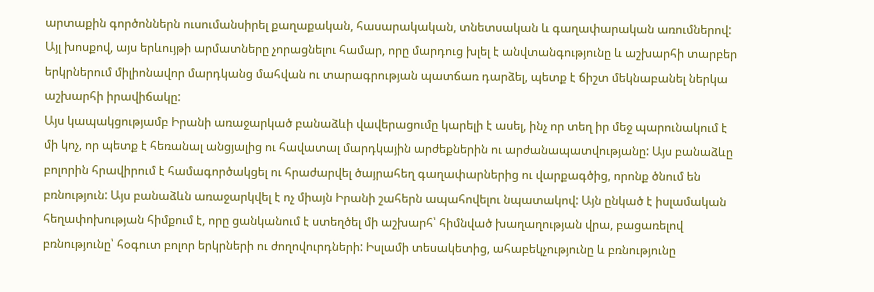արտաքին գործոններն ուսումանսիրել քաղաքական, հասարակական, տնետսական և գաղափարական առումներով: Այլ խոսքով, այս երևույթի արմատները չորացնելու համար, որը մարդուց խլել է անվտանգությունը և աշխարհի տարբեր երկրներում միլիոնավոր մարդկանց մահվան ու տարագրության պատճառ դարձել, պետք է ճիշտ մեկնաբանել ներկա աշխարհի իրավիճակը:
Այս կապակցությամբ Իրանի առաջարկած բանաձևի վավերացումը կարելի է ասել, ինչ որ տեղ իր մեջ պարունակում է մի կոչ, որ պետք է հեռանալ անցյալից ու հավատալ մարդկային արժեքներին ու արժանապատվությանը: Այս բանաձևը բոլորին հրավիրում է համագործակցել ու հրաժարվել ծայրահեղ գաղափարներից ու վարքագծից, որոնք ծնում են բռնություն: Այս բանաձևն առաջարկվել է ոչ միայն Իրանի շահերն ապահովելու նպատակով: Այն ընկած է իսլամական հեղափոխության հիմքում է, որը ցանկանում է ստեղծել մի աշխարհ՝ հիմնված խաղաղության վրա, բացառելով բռնությունը՝ հօգուտ բոլոր երկրների ու ժողովուրդների: Իսլամի տեսակետից, ահաբեկչությունը և բռնությունը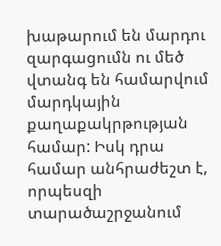խաթարում են մարդու զարգացումն ու մեծ վտանգ են համարվում մարդկային քաղաքակրթության համար: Իսկ դրա համար անհրաժեշտ է, որպեսզի տարածաշրջանում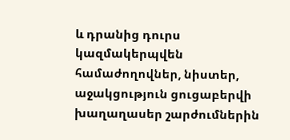և դրանից դուրս կազմակերպվեն համաժողովներ, նիստեր, աջակցություն ցուցաբերվի խաղաղասեր շարժումներին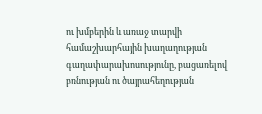ու խմբերին և առաջ տարվի համաշխարհային խաղաղության գաղափարախոսությունը, բացառելով բռնության ու ծայրահեղության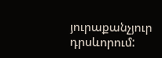յուրաքանչյուր դրսևորում: